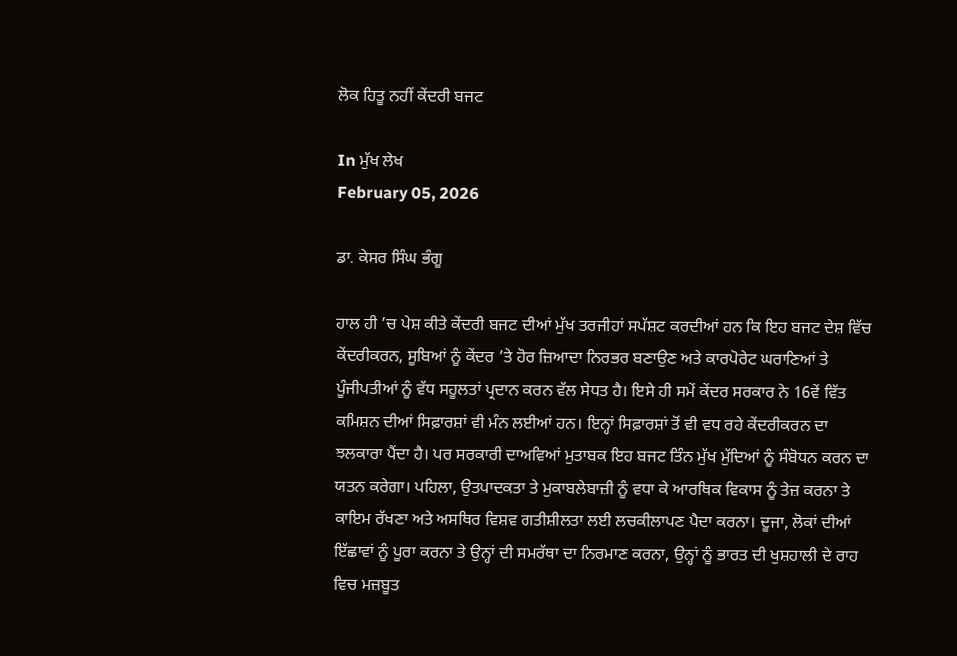ਲੋਕ ਹਿਤੂ ਨਹੀਂ ਕੇਂਦਰੀ ਬਜਟ

In ਮੁੱਖ ਲੇਖ
February 05, 2026

ਡਾ. ਕੇਸਰ ਸਿੰਘ ਭੰਗੂ

ਹਾਲ ਹੀ ’ਚ ਪੇਸ਼ ਕੀਤੇ ਕੇਂਦਰੀ ਬਜਟ ਦੀਆਂ ਮੁੱਖ ਤਰਜੀਹਾਂ ਸਪੱਸ਼ਟ ਕਰਦੀਆਂ ਹਨ ਕਿ ਇਹ ਬਜਟ ਦੇਸ਼ ਵਿੱਚ ਕੇਂਦਰੀਕਰਨ, ਸੂਬਿਆਂ ਨੂੰ ਕੇਂਦਰ ’ਤੇ ਹੋਰ ਜ਼ਿਆਦਾ ਨਿਰਭਰ ਬਣਾਉਣ ਅਤੇ ਕਾਰਪੋਰੇਟ ਘਰਾਣਿਆਂ ਤੇ ਪੂੰਜੀਪਤੀਆਂ ਨੂੰ ਵੱਧ ਸਹੂਲਤਾਂ ਪ੍ਰਦਾਨ ਕਰਨ ਵੱਲ ਸੇਧਤ ਹੈ। ਇਸੇ ਹੀ ਸਮੇਂ ਕੇਂਦਰ ਸਰਕਾਰ ਨੇ 16ਵੇਂ ਵਿੱਤ ਕਮਿਸ਼ਨ ਦੀਆਂ ਸਿਫ਼ਾਰਸ਼ਾਂ ਵੀ ਮੰਨ ਲਈਆਂ ਹਨ। ਇਨ੍ਹਾਂ ਸਿਫ਼ਾਰਸ਼ਾਂ ਤੋਂ ਵੀ ਵਧ ਰਹੇ ਕੇਂਦਰੀਕਰਨ ਦਾ ਝਲਕਾਰਾ ਪੈਂਦਾ ਹੈ। ਪਰ ਸਰਕਾਰੀ ਦਾਅਵਿਆਂ ਮੁਤਾਬਕ ਇਹ ਬਜਟ ਤਿੰਨ ਮੁੱਖ ਮੁੱਦਿਆਂ ਨੂੰ ਸੰਬੋਧਨ ਕਰਨ ਦਾ ਯਤਨ ਕਰੇਗਾ। ਪਹਿਲਾ, ਉਤਪਾਦਕਤਾ ਤੇ ਮੁਕਾਬਲੇਬਾਜ਼ੀ ਨੂੰ ਵਧਾ ਕੇ ਆਰਥਿਕ ਵਿਕਾਸ ਨੂੰ ਤੇਜ਼ ਕਰਨਾ ਤੇ ਕਾਇਮ ਰੱਖਣਾ ਅਤੇ ਅਸਥਿਰ ਵਿਸ਼ਵ ਗਤੀਸ਼ੀਲਤਾ ਲਈ ਲਚਕੀਲਾਪਣ ਪੈਦਾ ਕਰਨਾ। ਦੂਜਾ, ਲੋਕਾਂ ਦੀਆਂ ਇੱਛਾਵਾਂ ਨੂੰ ਪੂਰਾ ਕਰਨਾ ਤੇ ਉਨ੍ਹਾਂ ਦੀ ਸਮਰੱਥਾ ਦਾ ਨਿਰਮਾਣ ਕਰਨਾ, ਉਨ੍ਹਾਂ ਨੂੰ ਭਾਰਤ ਦੀ ਖੁਸ਼ਹਾਲੀ ਦੇ ਰਾਹ ਵਿਚ ਮਜ਼ਬੂਤ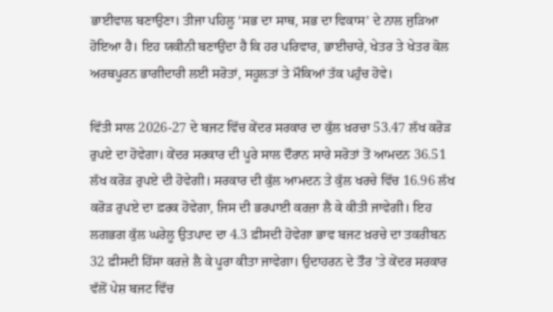ਭਾਈਵਾਲ ਬਣਾਉਣਾ। ਤੀਜਾ ਪਹਿਲੂ ‘ਸਭ ਦਾ ਸਾਥ, ਸਭ ਦਾ ਵਿਕਾਸ’ ਦੇ ਨਾਲ ਜੁੜਿਆ ਹੋਇਆ ਹੈ। ਇਹ ਯਕੀਨੀ ਬਣਾਉਂਦਾ ਹੈ ਕਿ ਹਰ ਪਰਿਵਾਰ, ਭਾਈਚਾਰੇ, ਖੇਤਰ ਤੇ ਖੇਤਰ ਕੋਲ ਅਰਥਪੂਰਨ ਭਾਗੀਦਾਰੀ ਲਈ ਸਰੋਤਾਂ, ਸਹੂਲਤਾਂ ਤੇ ਮੌਕਿਆਂ ਤੱਕ ਪਹੁੰਚ ਹੋਵੇ।

ਵਿੱਤੀ ਸਾਲ 2026-27 ਦੇ ਬਜਟ ਵਿੱਚ ਕੇਂਦਰ ਸਰਕਾਰ ਦਾ ਕੁੱਲ ਖ਼ਰਚਾ 53.47 ਲੱਖ ਕਰੋੜ ਰੁਪਏ ਦਾ ਹੋਵੇਗਾ। ਕੇਂਦਰ ਸਰਕਾਰ ਦੀ ਪੂਰੇ ਸਾਲ ਦੌਰਾਨ ਸਾਰੇ ਸਰੋਤਾਂ ਤੋਂ ਆਮਦਨ 36.51 ਲੱਖ ਕਰੋੜ ਰੁਪਏ ਦੀ ਹੋਵੇਗੀ। ਸਰਕਾਰ ਦੀ ਕੁੱਲ ਆਮਦਨ ਤੇ ਕੁੱਲ ਖਰਚੇ ਵਿੱਚ 16.96 ਲੱਖ ਕਰੋੜ ਰੁਪਏ ਦਾ ਫ਼ਰਕ ਹੋਵੇਗਾ, ਜਿਸ ਦੀ ਭਰਪਾਈ ਕਰਜ਼ਾ ਲੈ ਕੇ ਕੀਤੀ ਜਾਵੇਗੀ। ਇਹ ਲਗਭਗ ਕੁੱਲ ਘਰੇਲੂ ਉਤਪਾਦ ਦਾ 4.3 ਫ਼ੀਸਦੀ ਹੋਵੇਗਾ ਭਾਵ ਬਜਟ ਖ਼ਰਚੇ ਦਾ ਤਕਰੀਬਨ 32 ਫ਼ੀਸਦੀ ਹਿੱਸਾ ਕਰਜ਼ੇ ਲੈ ਕੇ ਪੂਰਾ ਕੀਤਾ ਜਾਵੇਗਾ। ਉਦਾਹਰਨ ਦੇ ਤੌਰ ’ਤੇ ਕੇਂਦਰ ਸਰਕਾਰ ਵੱਲੋਂ ਪੇਸ਼ ਬਜਟ ਵਿੱਚ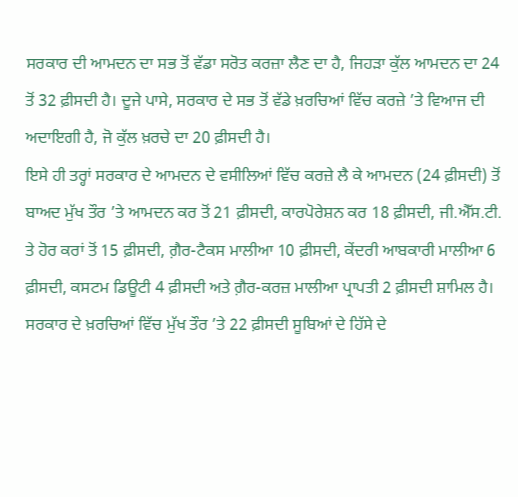ਸਰਕਾਰ ਦੀ ਆਮਦਨ ਦਾ ਸਭ ਤੋਂ ਵੱਡਾ ਸਰੋਤ ਕਰਜ਼ਾ ਲੈਣ ਦਾ ਹੈ, ਜਿਹੜਾ ਕੁੱਲ ਆਮਦਨ ਦਾ 24 ਤੋਂ 32 ਫ਼ੀਸਦੀ ਹੈ। ਦੂਜੇ ਪਾਸੇ, ਸਰਕਾਰ ਦੇ ਸਭ ਤੋਂ ਵੱਡੇ ਖ਼ਰਚਿਆਂ ਵਿੱਚ ਕਰਜ਼ੇ ’ਤੇ ਵਿਆਜ ਦੀ ਅਦਾਇਗੀ ਹੈ, ਜੋ ਕੁੱਲ ਖ਼ਰਚੇ ਦਾ 20 ਫ਼ੀਸਦੀ ਹੈ।
ਇਸੇ ਹੀ ਤਰ੍ਹਾਂ ਸਰਕਾਰ ਦੇ ਆਮਦਨ ਦੇ ਵਸੀਲਿਆਂ ਵਿੱਚ ਕਰਜ਼ੇ ਲੈ ਕੇ ਆਮਦਨ (24 ਫ਼ੀਸਦੀ) ਤੋਂ ਬਾਅਦ ਮੁੱਖ ਤੌਰ ’ਤੇ ਆਮਦਨ ਕਰ ਤੋਂ 21 ਫ਼ੀਸਦੀ, ਕਾਰਪੋਰੇਸ਼ਨ ਕਰ 18 ਫ਼ੀਸਦੀ, ਜੀ.ਐੱਸ.ਟੀ. ਤੇ ਹੋਰ ਕਰਾਂ ਤੋਂ 15 ਫ਼ੀਸਦੀ, ਗ਼ੈਰ-ਟੈਕਸ ਮਾਲੀਆ 10 ਫ਼ੀਸਦੀ, ਕੇਂਦਰੀ ਆਬਕਾਰੀ ਮਾਲੀਆ 6 ਫ਼ੀਸਦੀ, ਕਸਟਮ ਡਿਊਟੀ 4 ਫ਼ੀਸਦੀ ਅਤੇ ਗ਼ੈਰ-ਕਰਜ਼ ਮਾਲੀਆ ਪ੍ਰਾਪਤੀ 2 ਫ਼ੀਸਦੀ ਸ਼ਾਮਿਲ ਹੈ। ਸਰਕਾਰ ਦੇ ਖ਼ਰਚਿਆਂ ਵਿੱਚ ਮੁੱਖ ਤੌਰ ’ਤੇ 22 ਫ਼ੀਸਦੀ ਸੂਬਿਆਂ ਦੇ ਹਿੱਸੇ ਦੇ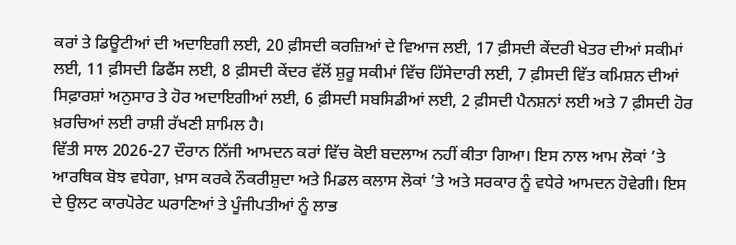ਕਰਾਂ ਤੇ ਡਿਊਟੀਆਂ ਦੀ ਅਦਾਇਗੀ ਲਈ, 20 ਫ਼ੀਸਦੀ ਕਰਜ਼ਿਆਂ ਦੇ ਵਿਆਜ ਲਈ, 17 ਫ਼ੀਸਦੀ ਕੇਂਦਰੀ ਖੇਤਰ ਦੀਆਂ ਸਕੀਮਾਂ ਲਈ, 11 ਫ਼ੀਸਦੀ ਡਿਫੈਂਸ ਲਈ, 8 ਫ਼ੀਸਦੀ ਕੇਂਦਰ ਵੱਲੋਂ ਸ਼ੁਰੂ ਸਕੀਮਾਂ ਵਿੱਚ ਹਿੱਸੇਦਾਰੀ ਲਈ, 7 ਫ਼ੀਸਦੀ ਵਿੱਤ ਕਮਿਸ਼ਨ ਦੀਆਂ ਸਿਫ਼ਾਰਸ਼ਾਂ ਅਨੁਸਾਰ ਤੇ ਹੋਰ ਅਦਾਇਗੀਆਂ ਲਈ, 6 ਫ਼ੀਸਦੀ ਸਬਸਿਡੀਆਂ ਲਈ, 2 ਫ਼ੀਸਦੀ ਪੈਨਸ਼ਨਾਂ ਲਈ ਅਤੇ 7 ਫ਼ੀਸਦੀ ਹੋਰ ਖ਼ਰਚਿਆਂ ਲਈ ਰਾਸ਼ੀ ਰੱਖਣੀ ਸ਼ਾਮਿਲ ਹੈ।
ਵਿੱਤੀ ਸਾਲ 2026-27 ਦੌਰਾਨ ਨਿੱਜੀ ਆਮਦਨ ਕਰਾਂ ਵਿੱਚ ਕੋਈ ਬਦਲਾਅ ਨਹੀਂ ਕੀਤਾ ਗਿਆ। ਇਸ ਨਾਲ ਆਮ ਲੋਕਾਂ ’ਤੇ ਆਰਥਿਕ ਬੋਝ ਵਧੇਗਾ, ਖ਼ਾਸ ਕਰਕੇ ਨੌਕਰੀਸ਼ੁਦਾ ਅਤੇ ਮਿਡਲ ਕਲਾਸ ਲੋਕਾਂ ’ਤੇ ਅਤੇ ਸਰਕਾਰ ਨੂੰ ਵਧੇਰੇ ਆਮਦਨ ਹੋਵੇਗੀ। ਇਸ ਦੇ ਉਲਟ ਕਾਰਪੋਰੇਟ ਘਰਾਣਿਆਂ ਤੇ ਪੂੰਜੀਪਤੀਆਂ ਨੂੰ ਲਾਭ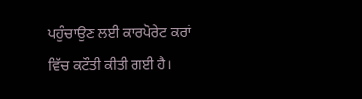ਪਹੁੰਚਾਉਣ ਲਈ ਕਾਰਪੋਰੇਟ ਕਰਾਂ ਵਿੱਚ ਕਟੌਤੀ ਕੀਤੀ ਗਈ ਹੈ।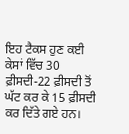ਇਹ ਟੈਕਸ ਹੁਣ ਕਈ ਕੇਸਾਂ ਵਿੱਚ 30 ਫ਼ੀਸਦੀ-22 ਫ਼ੀਸਦੀ ਤੋਂ ਘੱਟ ਕਰ ਕੇ 15 ਫ਼ੀਸਦੀ ਕਰ ਦਿੱਤੇ ਗਏ ਹਨ।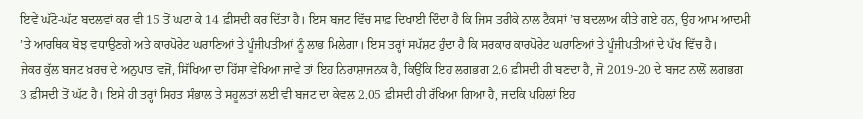ਇਵੇਂ ਘੱਟੋ-ਘੱਟ ਬਦਲਵਾਂ ਕਰ ਵੀ 15 ਤੋਂ ਘਟਾ ਕੇ 14 ਫ਼ੀਸਦੀ ਕਰ ਦਿੱਤਾ ਹੈ। ਇਸ ਬਜਟ ਵਿੱਚ ਸਾਫ਼ ਦਿਖਾਈ ਦਿੰਦਾ ਹੈ ਕਿ ਜਿਸ ਤਰੀਕੇ ਨਾਲ ਟੈਕਸਾਂ ’ਚ ਬਦਲਾਅ ਕੀਤੇ ਗਏ ਹਨ, ਉਹ ਆਮ ਆਦਮੀ ’ਤੇ ਆਰਥਿਕ ਬੋਝ ਵਧਾਉਣਗੇ ਅਤੇ ਕਾਰਪੋਰੇਟ ਘਰਾਣਿਆਂ ਤੇ ਪੂੰਜੀਪਤੀਆਂ ਨੂੰ ਲਾਭ ਮਿਲੇਗਾ। ਇਸ ਤਰ੍ਹਾਂ ਸਪੱਸ਼ਟ ਹੁੰਦਾ ਹੈ ਕਿ ਸਰਕਾਰ ਕਾਰਪੋਰੇਟ ਘਰਾਣਿਆਂ ਤੇ ਪੂੰਜੀਪਤੀਆਂ ਦੇ ਪੱਖ ਵਿੱਚ ਹੈ।
ਜੇਕਰ ਕੁੱਲ ਬਜਟ ਖ਼ਰਚ ਦੇ ਅਨੁਪਾਤ ਵਜੋਂ, ਸਿੱਖਿਆ ਦਾ ਹਿੱਸਾ ਵੇਖਿਆ ਜਾਵੇ ਤਾਂ ਇਹ ਨਿਰਾਸ਼ਾਜਨਕ ਹੈ, ਕਿਉਂਕਿ ਇਹ ਲਗਭਗ 2.6 ਫ਼ੀਸਦੀ ਹੀ ਬਣਦਾ ਹੈ, ਜੋ 2019-20 ਦੇ ਬਜਟ ਨਾਲੋਂ ਲਗਭਗ 3 ਫ਼ੀਸਦੀ ਤੋਂ ਘੱਟ ਹੈ। ਇਸੇ ਹੀ ਤਰ੍ਹਾਂ ਸਿਹਤ ਸੰਭਾਲ ਤੇ ਸਹੂਲਤਾਂ ਲਈ ਵੀ ਬਜਟ ਦਾ ਕੇਵਲ 2.05 ਫ਼ੀਸਦੀ ਹੀ ਰੱਖਿਆ ਗਿਆ ਹੈ, ਜਦਕਿ ਪਹਿਲਾਂ ਇਹ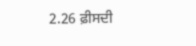2.26 ਫ਼ੀਸਦੀ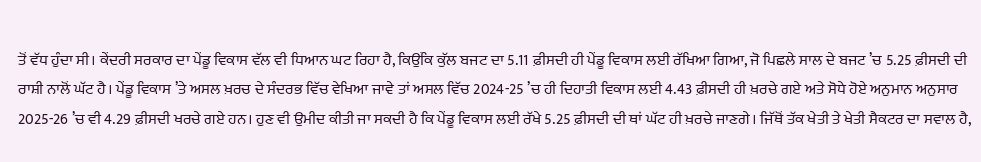ਤੋਂ ਵੱਧ ਹੁੰਦਾ ਸੀ। ਕੇਂਦਰੀ ਸਰਕਾਰ ਦਾ ਪੇਂਡੂ ਵਿਕਾਸ ਵੱਲ ਵੀ ਧਿਆਨ ਘਟ ਰਿਹਾ ਹੈ, ਕਿਉਂਕਿ ਕੁੱਲ ਬਜਟ ਦਾ 5.11 ਫ਼ੀਸਦੀ ਹੀ ਪੇਂਡੂ ਵਿਕਾਸ ਲਈ ਰੱਖਿਆ ਗਿਆ, ਜੋ ਪਿਛਲੇ ਸਾਲ ਦੇ ਬਜਟ ’ਚ 5.25 ਫ਼ੀਸਦੀ ਦੀ ਰਾਸ਼ੀ ਨਾਲੋਂ ਘੱਟ ਹੈ। ਪੇਂਡੂ ਵਿਕਾਸ ’ਤੇ ਅਸਲ ਖ਼ਰਚ ਦੇ ਸੰਦਰਭ ਵਿੱਚ ਵੇਖਿਆ ਜਾਵੇ ਤਾਂ ਅਸਲ ਵਿੱਚ 2024-25 ’ਚ ਹੀ ਦਿਹਾਤੀ ਵਿਕਾਸ ਲਈ 4.43 ਫ਼ੀਸਦੀ ਹੀ ਖ਼ਰਚੇ ਗਏ ਅਤੇ ਸੋਧੇ ਹੋਏ ਅਨੁਮਾਨ ਅਨੁਸਾਰ 2025-26 ’ਚ ਵੀ 4.29 ਫ਼ੀਸਦੀ ਖਰਚੇ ਗਏ ਹਨ। ਹੁਣ ਵੀ ਉਮੀਦ ਕੀਤੀ ਜਾ ਸਕਦੀ ਹੈ ਕਿ ਪੇਂਡੂ ਵਿਕਾਸ ਲਈ ਰੱਖੇ 5.25 ਫ਼ੀਸਦੀ ਦੀ ਥਾਂ ਘੱਟ ਹੀ ਖ਼ਰਚੇ ਜਾਣਗੇ। ਜਿੱਥੋਂ ਤੱਕ ਖੇਤੀ ਤੇ ਖੇਤੀ ਸੈਕਟਰ ਦਾ ਸਵਾਲ ਹੈ,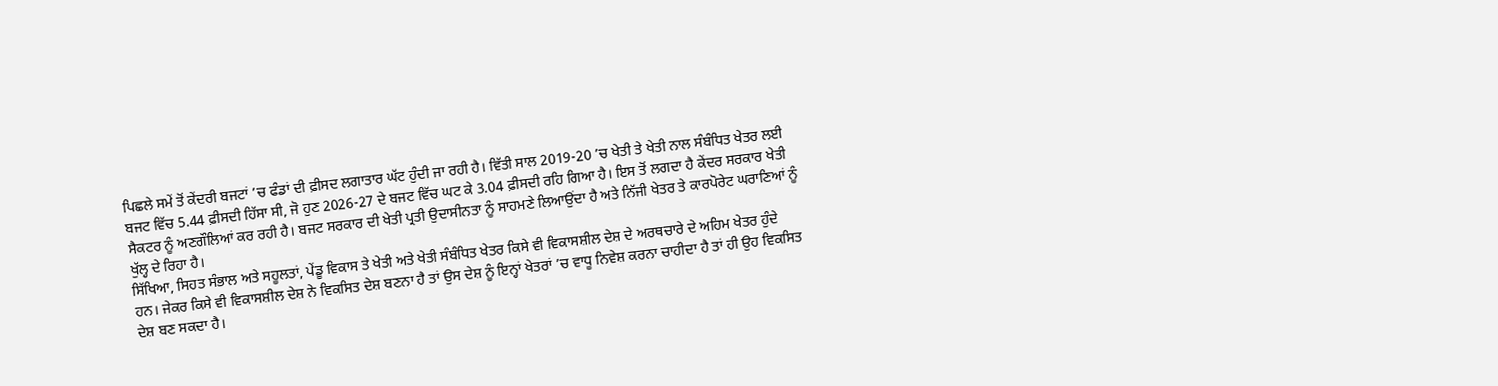ਪਿਛਲੇ ਸਮੇਂ ਤੋਂ ਕੇਂਦਰੀ ਬਜਟਾਂ ’ਚ ਫੰਡਾਂ ਦੀ ਫ਼ੀਸਦ ਲਗਾਤਾਰ ਘੱਟ ਹੁੰਦੀ ਜਾ ਰਹੀ ਹੈ। ਵਿੱਤੀ ਸਾਲ 2019-20 ’ਚ ਖੇਤੀ ਤੇ ਖੇਤੀ ਨਾਲ ਸੰਬੰਧਿਤ ਖੇਤਰ ਲਈ ਬਜਟ ਵਿੱਚ 5.44 ਫ਼ੀਸਦੀ ਹਿੱਸਾ ਸੀ, ਜੋ ਹੁਣ 2026-27 ਦੇ ਬਜਟ ਵਿੱਚ ਘਟ ਕੇ 3.04 ਫ਼ੀਸਦੀ ਰਹਿ ਗਿਆ ਹੈ। ਇਸ ਤੋਂ ਲਗਦਾ ਹੈ ਕੇਂਦਰ ਸਰਕਾਰ ਖੇਤੀ ਸੈਕਟਰ ਨੂੰ ਅਣਗੌਲਿਆਂ ਕਰ ਰਹੀ ਹੈ। ਬਜਟ ਸਰਕਾਰ ਦੀ ਖੇਤੀ ਪ੍ਰਤੀ ਉਦਾਸੀਨਤਾ ਨੂੰ ਸਾਹਮਣੇ ਲਿਆਉਂਦਾ ਹੈ ਅਤੇ ਨਿੱਜੀ ਖੇਤਰ ਤੇ ਕਾਰਪੋਰੇਟ ਘਰਾਣਿਆਂ ਨੂੰ ਖੁੱਲ੍ਹ ਦੇ ਰਿਹਾ ਹੈ।
ਸਿੱਖਿਆ, ਸਿਹਤ ਸੰਭਾਲ ਅਤੇ ਸਹੂਲਤਾਂ, ਪੇਂਡੂ ਵਿਕਾਸ ਤੇ ਖੇਤੀ ਅਤੇ ਖੇਤੀ ਸੰਬੰਧਿਤ ਖੇਤਰ ਕਿਸੇ ਵੀ ਵਿਕਾਸਸ਼ੀਲ ਦੇਸ਼ ਦੇ ਅਰਥਚਾਰੇ ਦੇ ਅਹਿਮ ਖੇਤਰ ਹੁੰਦੇ ਹਨ। ਜੇਕਰ ਕਿਸੇ ਵੀ ਵਿਕਾਸਸ਼ੀਲ ਦੇਸ਼ ਨੇ ਵਿਕਸਿਤ ਦੇਸ਼ ਬਣਨਾ ਹੈ ਤਾਂ ਉਸ ਦੇਸ਼ ਨੂੰ ਇਨ੍ਹਾਂ ਖੇਤਰਾਂ ’ਚ ਵਾਧੂ ਨਿਵੇਸ਼ ਕਰਨਾ ਚਾਹੀਦਾ ਹੈ ਤਾਂ ਹੀ ਉਹ ਵਿਕਸਿਤ ਦੇਸ਼ ਬਣ ਸਕਦਾ ਹੈ।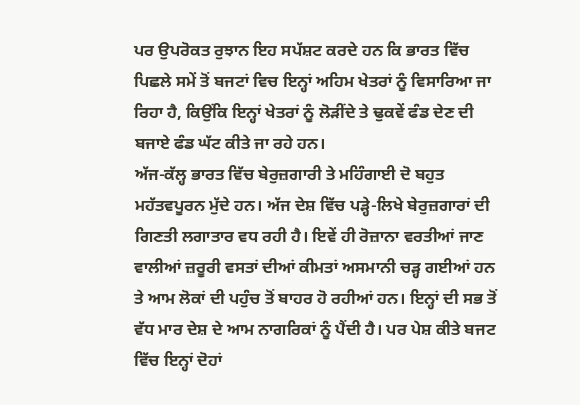ਪਰ ਉਪਰੋਕਤ ਰੁਝਾਨ ਇਹ ਸਪੱਸ਼ਟ ਕਰਦੇ ਹਨ ਕਿ ਭਾਰਤ ਵਿੱਚ ਪਿਛਲੇ ਸਮੇਂ ਤੋਂ ਬਜਟਾਂ ਵਿਚ ਇਨ੍ਹਾਂ ਅਹਿਮ ਖੇਤਰਾਂ ਨੂੰ ਵਿਸਾਰਿਆ ਜਾ ਰਿਹਾ ਹੈ, ਕਿਉਂਕਿ ਇਨ੍ਹਾਂ ਖੇਤਰਾਂ ਨੂੰ ਲੋੜੀਂਦੇ ਤੇ ਢੁਕਵੇਂ ਫੰਡ ਦੇਣ ਦੀ ਬਜਾਏ ਫੰਡ ਘੱਟ ਕੀਤੇ ਜਾ ਰਹੇ ਹਨ।
ਅੱਜ-ਕੱਲ੍ਹ ਭਾਰਤ ਵਿੱਚ ਬੇਰੁਜ਼ਗਾਰੀ ਤੇ ਮਹਿੰਗਾਈ ਦੋ ਬਹੁਤ ਮਹੱਤਵਪੂਰਨ ਮੁੱਦੇ ਹਨ। ਅੱਜ ਦੇਸ਼ ਵਿੱਚ ਪੜ੍ਹੇ-ਲਿਖੇ ਬੇਰੁਜ਼ਗਾਰਾਂ ਦੀ ਗਿਣਤੀ ਲਗਾਤਾਰ ਵਧ ਰਹੀ ਹੈ। ਇਵੇਂ ਹੀ ਰੋਜ਼ਾਨਾ ਵਰਤੀਆਂ ਜਾਣ ਵਾਲੀਆਂ ਜ਼ਰੂਰੀ ਵਸਤਾਂ ਦੀਆਂ ਕੀਮਤਾਂ ਅਸਮਾਨੀ ਚੜ੍ਹ ਗਈਆਂ ਹਨ ਤੇ ਆਮ ਲੋਕਾਂ ਦੀ ਪਹੁੰਚ ਤੋਂ ਬਾਹਰ ਹੋ ਰਹੀਆਂ ਹਨ। ਇਨ੍ਹਾਂ ਦੀ ਸਭ ਤੋਂ ਵੱਧ ਮਾਰ ਦੇਸ਼ ਦੇ ਆਮ ਨਾਗਰਿਕਾਂ ਨੂੰ ਪੈਂਦੀ ਹੈ। ਪਰ ਪੇਸ਼ ਕੀਤੇ ਬਜਟ ਵਿੱਚ ਇਨ੍ਹਾਂ ਦੋਹਾਂ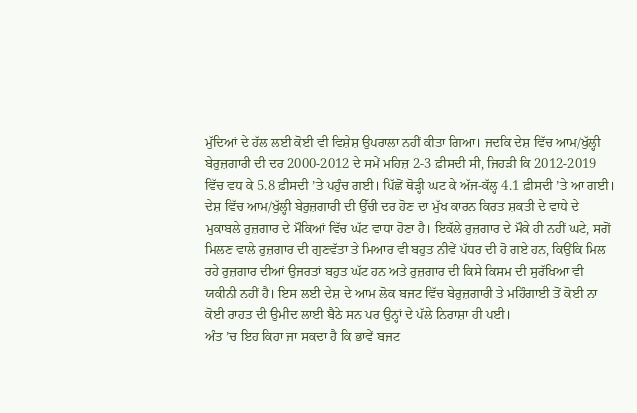ਮੁੱਦਿਆਂ ਦੇ ਹੱਲ ਲਈ ਕੋਈ ਵੀ ਵਿਸ਼ੇਸ਼ ਉਪਰਾਲਾ ਨਹੀਂ ਕੀਤਾ ਗਿਆ। ਜਦਕਿ ਦੇਸ਼ ਵਿੱਚ ਆਮ/ਖੁੱਲ੍ਹੀ ਬੇਰੁਜ਼ਗਾਰੀ ਦੀ ਦਰ 2000-2012 ਦੇ ਸਮੇਂ ਮਹਿਜ਼ 2-3 ਫ਼ੀਸਦੀ ਸੀ, ਜਿਹੜੀ ਕਿ 2012-2019 ਵਿੱਚ ਵਧ ਕੇ 5.8 ਫ਼ੀਸਦੀ ’ਤੇ ਪਹੁੰਚ ਗਈ। ਪਿੱਛੋਂ ਥੋੜ੍ਹੀ ਘਟ ਕੇ ਅੱਜ-ਕੱਲ੍ਹ 4.1 ਫ਼ੀਸਦੀ ’ਤੇ ਆ ਗਈ।
ਦੇਸ਼ ਵਿੱਚ ਆਮ/ਖੁੱਲ੍ਹੀ ਬੇਰੁਜ਼ਗਾਰੀ ਦੀ ਉੱਚੀ ਦਰ ਹੋਣ ਦਾ ਮੁੱਖ ਕਾਰਨ ਕਿਰਤ ਸ਼ਕਤੀ ਦੇ ਵਾਧੇ ਦੇ ਮੁਕਾਬਲੇ ਰੁਜ਼ਗਾਰ ਦੇ ਮੌਕਿਆਂ ਵਿੱਚ ਘੱਟ ਵਾਧਾ ਹੋਣਾ ਹੈ। ਇਕੱਲੇ ਰੁਜ਼ਗਾਰ ਦੇ ਮੌਕੇ ਹੀ ਨਹੀਂ ਘਟੇ, ਸਗੋਂ ਮਿਲਣ ਵਾਲੇ ਰੁਜ਼ਗਾਰ ਦੀ ਗੁਣਵੱਤਾ ਤੇ ਮਿਆਰ ਵੀ ਬਹੁਤ ਨੀਵੇਂ ਪੱਧਰ ਦੀ ਹੋ ਗਏ ਹਨ, ਕਿਉਂਕਿ ਮਿਲ ਰਹੇ ਰੁਜ਼ਗਾਰ ਦੀਆਂ ਉਜਰਤਾਂ ਬਹੁਤ ਘੱਟ ਹਨ ਅਤੇ ਰੁਜ਼ਗਾਰ ਦੀ ਕਿਸੇ ਕਿਸਮ ਦੀ ਸੁਰੱਖਿਆ ਵੀ ਯਕੀਨੀ ਨਹੀਂ ਹੈ। ਇਸ ਲਈ ਦੇਸ਼ ਦੇ ਆਮ ਲੋਕ ਬਜਟ ਵਿੱਚ ਬੇਰੁਜ਼ਗਾਰੀ ਤੇ ਮਹਿੰਗਾਈ ਤੋਂ ਕੋਈ ਨਾ ਕੋਈ ਰਾਹਤ ਦੀ ਉਮੀਦ ਲਾਈ ਬੈਠੇ ਸਨ ਪਰ ਉਨ੍ਹਾਂ ਦੇ ਪੱਲੇ ਨਿਰਾਸ਼ਾ ਹੀ ਪਈ।
ਅੰਤ ’ਚ ਇਹ ਕਿਹਾ ਜਾ ਸਕਦਾ ਹੈ ਕਿ ਭਾਵੇਂ ਬਜਟ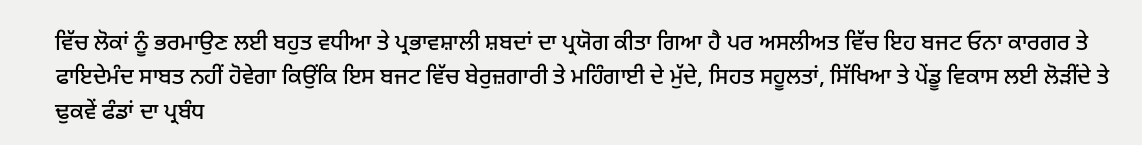ਵਿੱਚ ਲੋਕਾਂ ਨੂੰ ਭਰਮਾਉਣ ਲਈ ਬਹੁਤ ਵਧੀਆ ਤੇ ਪ੍ਰਭਾਵਸ਼ਾਲੀ ਸ਼ਬਦਾਂ ਦਾ ਪ੍ਰਯੋਗ ਕੀਤਾ ਗਿਆ ਹੈ ਪਰ ਅਸਲੀਅਤ ਵਿੱਚ ਇਹ ਬਜਟ ਓਨਾ ਕਾਰਗਰ ਤੇ ਫਾਇਦੇਮੰਦ ਸਾਬਤ ਨਹੀਂ ਹੋਵੇਗਾ ਕਿਉਂਕਿ ਇਸ ਬਜਟ ਵਿੱਚ ਬੇਰੁਜ਼ਗਾਰੀ ਤੇ ਮਹਿੰਗਾਈ ਦੇ ਮੁੱਦੇ, ਸਿਹਤ ਸਹੂਲਤਾਂ, ਸਿੱਖਿਆ ਤੇ ਪੇਂਡੂ ਵਿਕਾਸ ਲਈ ਲੋੜੀਂਦੇ ਤੇ ਢੁਕਵੇਂ ਫੰਡਾਂ ਦਾ ਪ੍ਰਬੰਧ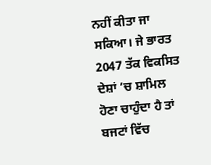ਨਹੀਂ ਕੀਤਾ ਜਾ ਸਕਿਆ। ਜੇ ਭਾਰਤ 2047 ਤੱਕ ਵਿਕਸਿਤ ਦੇਸ਼ਾਂ ’ਚ ਸ਼ਾਮਿਲ ਹੋਣਾ ਚਾਹੁੰਦਾ ਹੈ ਤਾਂ ਬਜਟਾਂ ਵਿੱਚ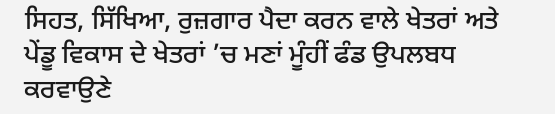ਸਿਹਤ, ਸਿੱਖਿਆ, ਰੁਜ਼ਗਾਰ ਪੈਦਾ ਕਰਨ ਵਾਲੇ ਖੇਤਰਾਂ ਅਤੇ ਪੇਂਡੂ ਵਿਕਾਸ ਦੇ ਖੇਤਰਾਂ ’ਚ ਮਣਾਂ ਮੂੰਹੀਂ ਫੰਡ ਉਪਲਬਧ ਕਰਵਾਉਣੇ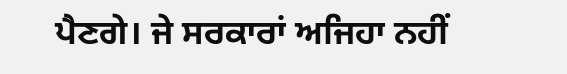ਪੈਣਗੇ। ਜੇ ਸਰਕਾਰਾਂ ਅਜਿਹਾ ਨਹੀਂ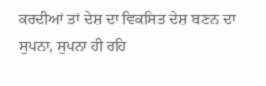ਕਰਦੀਆਂ ਤਾਂ ਦੇਸ਼ ਦਾ ਵਿਕਸਿਤ ਦੇਸ਼ ਬਣਨ ਦਾ ਸੁਪਨਾ, ਸੁਪਨਾ ਹੀ ਰਹਿ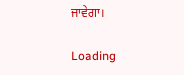ਜਾਵੇਗਾ।

Loading